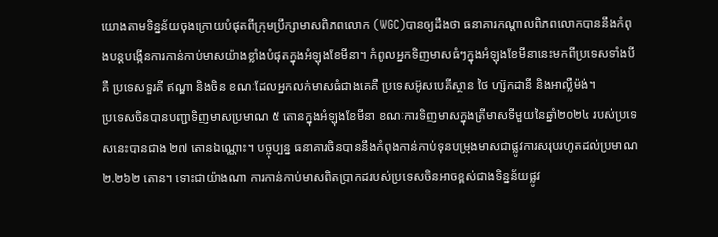យោងតាមទិន្នន័យចុងក្រោយបំផុតពីក្រុមប្រឹក្សាមាសពិភពលោក (WGC)បានឲ្យដឹងថា ធនាគារកណ្តាលពិភពលោកបាននឹងកំពុងបន្តបង្កើនការកាន់កាប់មាសយ៉ាងខ្លាំងបំផុតក្នុងអំឡុងខែមីនា។ កំពូលអ្នកទិញមាសធំៗក្នុងអំឡុងខែមីនានេះមកពីប្រទេសទាំងបី គឺ ប្រទេសទួរគី ឥណ្ឌា និងចិន ខណៈដែលអ្នកលក់មាសធំជាងគេគឺ ប្រទេសអ៊ូសបេគីស្ថាន ថៃ ហ្ស៊កដានី និងអាល្លឺម៉ង់។
ប្រទេសចិនបានបញ្ជាទិញមាសប្រមាណ ៥ តោនក្នុងអំឡុងខែមីនា ខណៈការទិញមាសក្នុងត្រីមាសទីមួយនៃឆ្នាំ២០២៤ របស់ប្រទេសនេះបានជាង ២៧ តោនឯណ្ណោះ។ បច្ចុប្បន្ន ធនាគារចិនបាននឹងកំពុងកាន់កាប់ទុនបម្រុងមាសជាផ្លូវការសរុបរហូតដល់ប្រមាណ ២.២៦២ តោន។ ទោះជាយ៉ាងណា ការកាន់កាប់មាសពិតប្រាកដរបស់ប្រទេសចិនអាចខ្ពស់ជាងទិន្នន័យផ្លូវ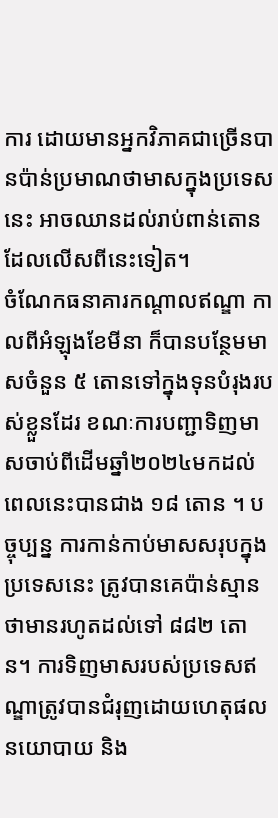ការ ដោយមានអ្នកវិភាគជាច្រើនបានប៉ាន់ប្រមាណថាមាសក្នុងប្រទេសនេះ អាចឈានដល់រាប់ពាន់តោន ដែលលើសពីនេះទៀត។
ចំណែកធនាគារកណ្តាលឥណ្ឌា កាលពីអំឡុងខែមីនា ក៏បានបន្ថែមមាសចំនួន ៥ តោនទៅក្នុងទុនបំរុងរបស់ខ្លួនដែរ ខណៈការបញ្ជាទិញមាសចាប់ពីដើមឆ្នាំ២០២៤មកដល់ពេលនេះបានជាង ១៨ តោន ។ បច្ចុប្បន្ន ការកាន់កាប់មាសសរុបក្នុងប្រទេសនេះ ត្រូវបានគេប៉ាន់ស្មានថាមានរហូតដល់ទៅ ៨៨២ តោន។ ការទិញមាសរបស់ប្រទេសឥណ្ឌាត្រូវបានជំរុញដោយហេតុផលនយោបាយ និង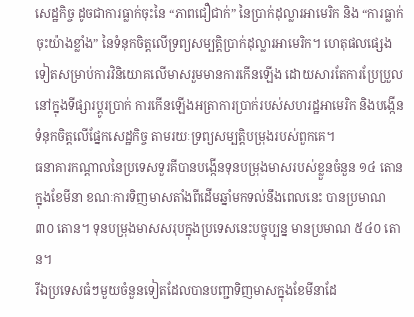សេដ្ឋកិច្ច ដូចជាការធ្លាក់ចុះនៃ “ភាពជឿជាក់” នៃប្រាក់ដុល្លារអាមេរិក និង “ការធ្លាក់ចុះយ៉ាងខ្លាំង” នៃទំនុកចិត្តលើទ្រព្យសម្បត្តិប្រាក់ដុល្លារអាមេរិក។ ហេតុផលផ្សេងទៀតសម្រាប់ការវិនិយោគលើមាសរួមមានការកើនឡើង ដោយសារតែការប្រែប្រួលនៅក្នុងទីផ្សារប្តូរប្រាក់ ការកើនឡើងអត្រាការប្រាក់របស់សហរដ្ឋអាមេរិក និងបង្កើនទំនុកចិត្តលើផ្នែកសេដ្ឋកិច្ច តាមរយៈទ្រព្យសម្បត្តិបម្រុងរបស់ពួកគេ។
ធនាគារកណ្តាលនៃប្រទេសទួរគីបានបង្កើនទុនបម្រុងមាសរបស់ខ្លួនចំនួន ១៤ តោនក្នុងខែមីនា ខណៈការទិញមាសតាំងពីដើមឆ្នាំមកទល់នឹងពេលនេះ បានប្រមាណ ៣០ តោន។ ទុនបម្រុងមាសសរុបក្នុងប្រទេសនេះបច្ចុប្បន្ន មានប្រមាណ ៥៤០ តោន។
រីឯប្រទេសធំៗមួយចំនួនទៀតដែលបានបញ្ជាទិញមាសក្នុងខែមីនាដែ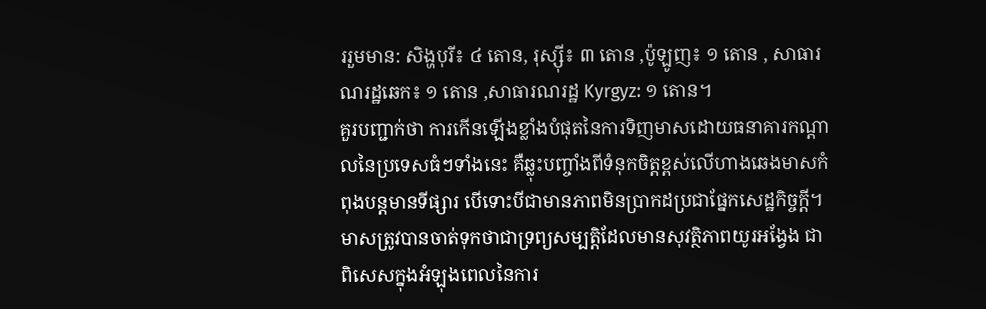ររួមមាន: សិង្ហបុរី៖ ៤ តោន, រុស្ស៊ី៖ ៣ តោន ,ប៉ូឡូញ៖ ១ តោន , សាធារណរដ្ឋឆេក៖ ១ តោន ,សាធារណរដ្ឋ Kyrgyz: ១ តោន។
គួរបញ្ជាក់ថា ការកើនឡើងខ្លាំងបំផុតនៃការទិញមាសដោយធនាគារកណ្តាលនៃប្រទេសធំៗទាំងនេះ គឺឆ្លុះបញ្ចាំងពីទំនុកចិត្តខ្ពស់លើហាងឆេងមាសកំពុងបន្តមានទីផ្សារ បើទោះបីជាមានភាពមិនប្រាកដប្រជាផ្នែកសេដ្ឋកិច្ចក្តី។ មាសត្រូវបានចាត់ទុកថាជាទ្រព្យសម្បត្តិដែលមានសុវត្ថិភាពយូរអង្វែង ជាពិសេសក្នុងអំឡុងពេលនៃការ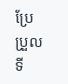ប្រែប្រួលទី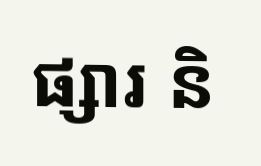ផ្សារ និ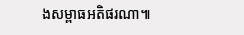ងសម្ពាធអតិផរណា៕